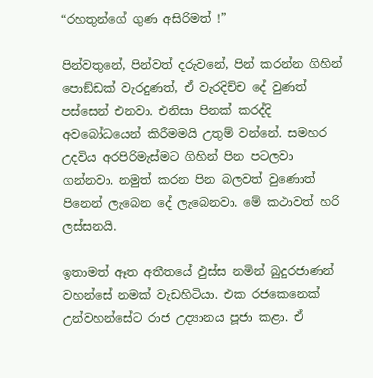“රහතුන්ගේ ගුණ අසිරිමත් !”

පින්වතුනේ, පින්වත් දරුවනේ, පින් කරන්න ගිහින් පොඞ්ඩක් වැරදුණත්, ඒ වැරදිච්ච දේ වුණත් පස්සෙන් එනවා. එනිසා පිනක් කරද්දි අවබෝධයෙන් කිරීමමයි උතුම් වන්නේ. සමහර උදවිය අරපිරිමැස්මට ගිහින් පින පටලවා ගන්නවා. නමුත් කරන පින බලවත් වුණොත් පිනෙන් ලැබෙන දේ ලැබෙනවා. මේ කථාවත් හරි ලස්සනයි.

ඉතාමත් ඈත අතීතයේ ඵුස්ස නමින් බුදුරජාණන් වහන්සේ නමක් වැඩහිටියා. එක රජකෙනෙක් උන්වහන්සේට රාජ උද්‍යානය පූජා කළා. ඒ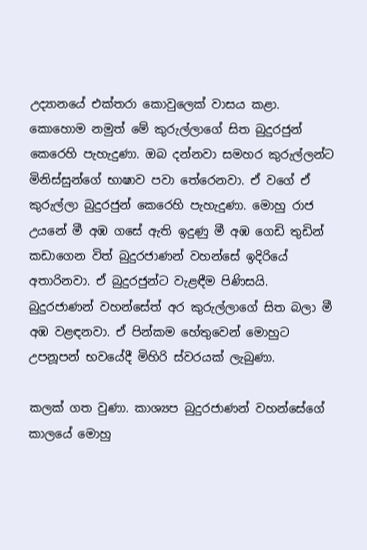උද්‍යානයේ එක්තරා කොවුලෙක් වාසය කළා. කොහොම නමුත් මේ කුරුල්ලාගේ සිත බුදුරජුන් කෙරෙහි පැහැදුණා. ඔබ දන්නවා සමහර කුරුල්ලන්ට මිනිස්සුන්ගේ භාෂාව පවා තේරෙනවා. ඒ වගේ ඒ කුරුල්ලා බුදුරජුන් කෙරෙහි පැහැදුණා. මොහු රාජ උයනේ මී අඹ ගසේ ඇති ඉදුණු මී අඹ ගෙඩි තුඩින් කඩාගෙන විත් බුදුරජාණන් වහන්සේ ඉදිරියේ අතාරිනවා. ඒ බුදුරජුන්ට වැළඳීම පිණිසයි. බුදුරජාණන් වහන්සේත් අර කුරුල්ලාගේ සිත බලා මී අඹ වළඳනවා. ඒ පින්කම හේතුවෙන් මොහුට උපනූපන් භවයේදී මිහිරි ස්වරයක් ලැබුණා.

කලක් ගත වුණා. කාශ්‍යප බුදුරජාණන් වහන්සේගේ කාලයේ මොහු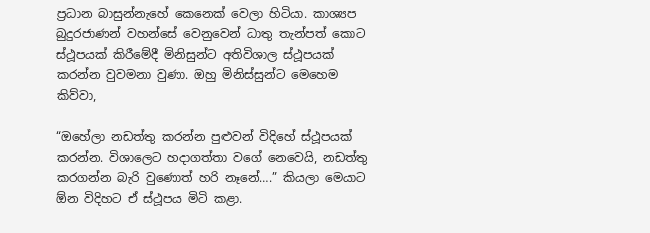ප්‍රධාන බාසුන්නැහේ කෙනෙක් වෙලා හිටියා. කාශ්‍යප බුදුරජාණන් වහන්සේ වෙනුවෙන් ධාතු තැන්පත් කොට ස්ථූපයක් කිරීමේදී මිනිසුන්ට අතිවිශාල ස්ථූපයක් කරන්න වුවමනා වුණා. ඔහු මිනිස්සුන්ට මෙහෙම කිව්වා,

“ඔහේලා නඩත්තු කරන්න පුළුවන් විදිහේ ස්ථූපයක් කරන්න. විශාලෙට හදාගත්තා වගේ නෙවෙයි, නඩත්තු කරගන්න බැරි වුණොත් හරි නෑනේ….” කියලා මෙයාට ඕන විදිහට ඒ ස්ථූපය මිටි කළා.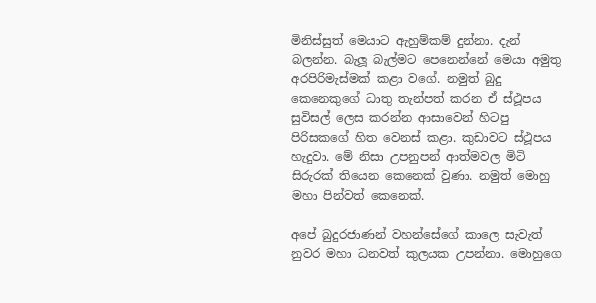මිනිස්සුත් මෙයාට ඇහුම්කම් දුන්නා. දැන් බලන්න. බැලූ බැල්මට පෙනෙන්නේ මෙයා අමුතු අරපිරිමැස්මක් කළා වගේ. නමුත් බුදු කෙනෙකුගේ ධාතු තැන්පත් කරන ඒ ස්ථූපය සුවිසල් ලෙස කරන්න ආසාවෙන් හිටපු පිරිසකගේ හිත වෙනස් කළා. කුඩාවට ස්ථූපය හැදුවා. මේ නිසා උපනුපන් ආත්මවල මිටි සිරුරක් තියෙන කෙනෙක් වුණා. නමුත් මොහු මහා පින්වත් කෙනෙක්.

අපේ බුදුරජාණන් වහන්සේගේ කාලෙ සැවැත් නුවර මහා ධනවත් කුලයක උපන්නා. මොහුගෙ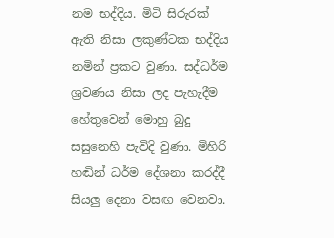නම භද්දිය. මිටි සිරුරක් ඇති නිසා ලකුණ්ටක භද්දිය නමින් ප්‍රකට වුණා. සද්ධර්ම ශ්‍රවණය නිසා ලද පැහැදීම හේතුවෙන් මොහු බුදු සසුනෙහි පැවිදි වුණා. මිහිරි හඬින් ධර්ම දේශනා කරද්දී සියලු දෙනා වසඟ වෙනවා.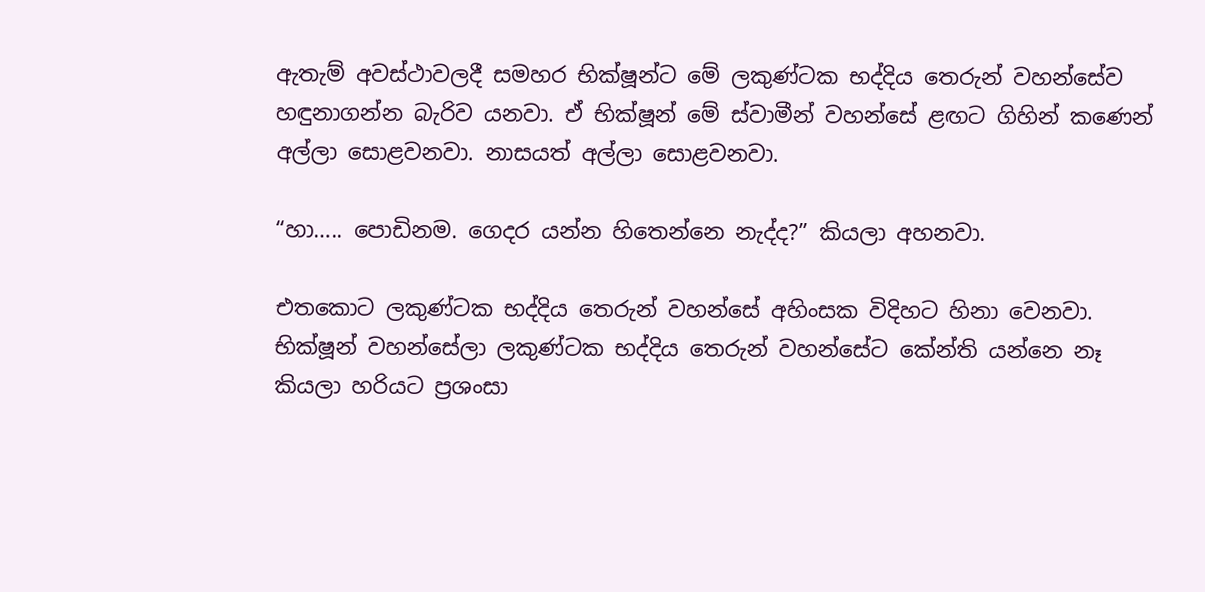ඇතැම් අවස්ථාවලදී සමහර භික්ෂූන්ට මේ ලකුණ්ටක භද්දිය තෙරුන් වහන්සේව හඳුනාගන්න බැරිව යනවා. ඒ භික්ෂූන් මේ ස්වාමීන් වහන්සේ ළඟට ගිහින් කණෙන් අල්ලා සොළවනවා. නාසයත් අල්ලා සොළවනවා.

“හා….. පොඩිනම. ගෙදර යන්න හිතෙන්නෙ නැද්ද?” කියලා අහනවා.

එතකොට ලකුණ්ටක භද්දිය තෙරුන් වහන්සේ අහිංසක විදිහට හිනා වෙනවා. භික්ෂූන් වහන්සේලා ලකුණ්ටක භද්දිය තෙරුන් වහන්සේට කේන්ති යන්නෙ නෑ කියලා හරියට ප්‍රශංසා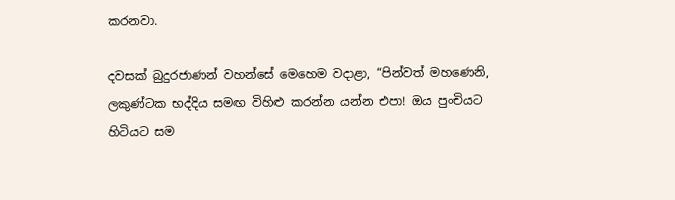කරනවා.

දවසක් බුදුරජාණන් වහන්සේ මෙහෙම වදාළා, “පින්වත් මහණෙනි, ලකුණ්ටක භද්දිය සමඟ විහිළු කරන්න යන්න එපා! ඔය පුංචියට හිටියට සම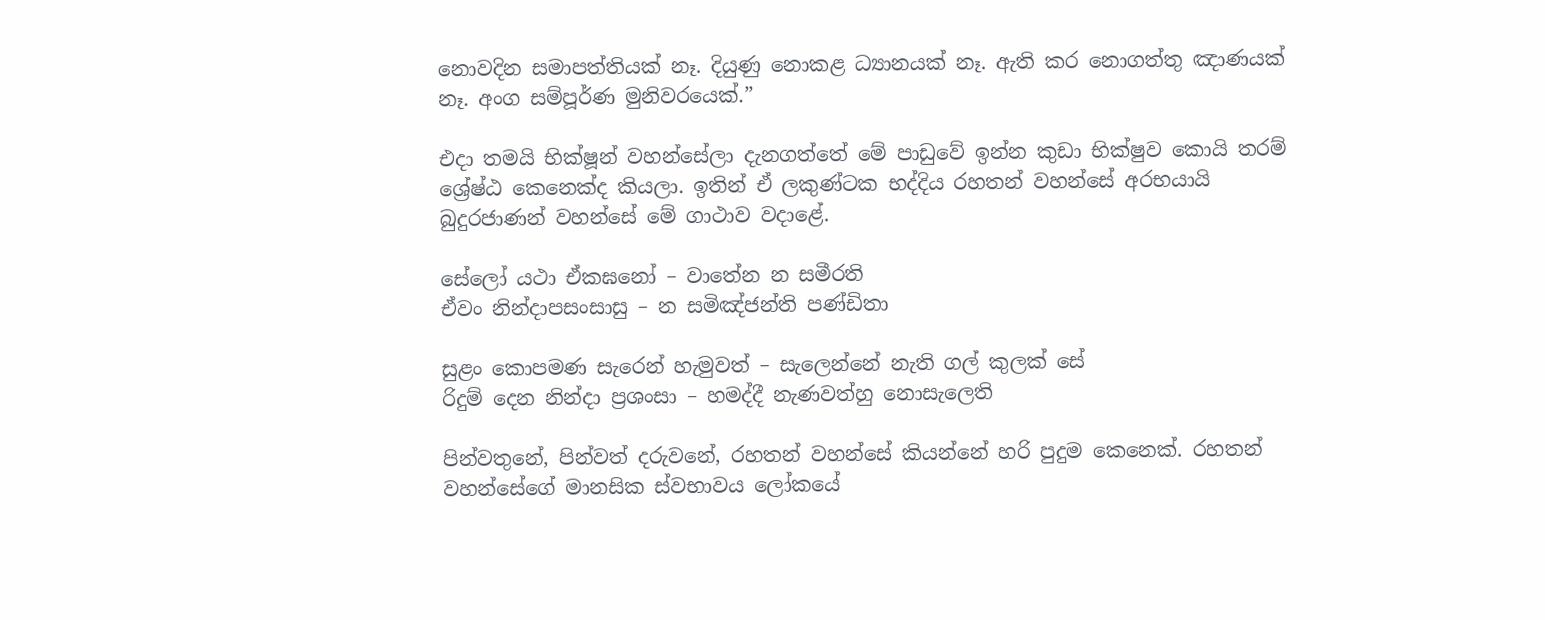නොවදින සමාපත්තියක් නෑ. දියුණු නොකළ ධ්‍යානයක් නෑ. ඇති කර නොගත්තු ඤාණයක් නෑ. අංග සම්පූර්ණ මුනිවරයෙක්.”

එදා තමයි භික්ෂූන් වහන්සේලා දැනගත්තේ මේ පාඩුවේ ඉන්න කුඩා භික්ෂුව කොයි තරම් ශ්‍රේෂ්ඨ කෙනෙක්ද කියලා. ඉතින් ඒ ලකුණ්ටක භද්දිය රහතන් වහන්සේ අරභයායි බුදුරජාණන් වහන්සේ මේ ගාථාව වදාළේ.

සේලෝ යථා ඒකඝනෝ – වාතේන න සමීරති
ඒවං නින්දාපසංසාසු – න සමිඤ්ජන්ති පණ්ඩිතා

සුළං කොපමණ සැරෙන් හැමුවත් – සැලෙන්නේ නැති ගල් කුලක් සේ
රිදුම් දෙන නින්දා ප්‍රශංසා – හමද්දී නැණවත්හු නොසැලෙති

පින්වතුනේ, පින්වත් දරුවනේ, රහතන් වහන්සේ කියන්නේ හරි පුදුම කෙනෙක්. රහතන් වහන්සේගේ මානසික ස්වභාවය ලෝකයේ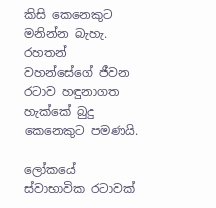කිසි කෙනෙකුට මනින්න බැහැ. රහතන් වහන්සේගේ ජීවන රටාව හඳුනාගත හැක්කේ බුදු කෙනෙකුට පමණයි.

ලෝකයේ ස්වාභාවික රටාවක්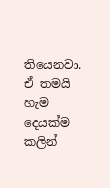තියෙනවා. ඒ තමයි හැම දෙයක්ම කලින්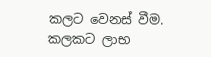කලට වෙනස් වීම. කලකට ලාභ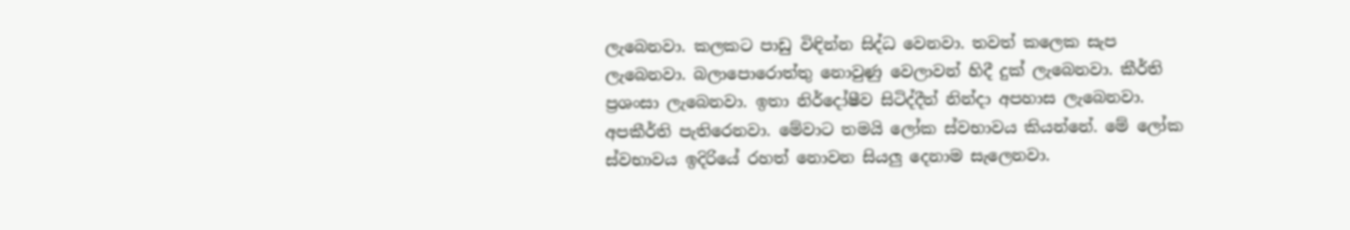ලැබෙනවා. කලකට පාඩු විඳින්න සිද්ධ වෙනවා. තවත් කලෙක සැප ලැබෙනවා. බලාපොරොත්තු නොවුණු වෙලාවන් හිදී දුක් ලැබෙනවා. කීර්ති ප්‍රශංසා ලැබෙනවා. ඉතා නිර්දෝෂීව සිටිද්දීත් නින්දා අපහාස ලැබෙනවා. අපකීර්ති පැතිරෙනවා. මේවාට තමයි ලෝක ස්වභාවය කියන්නේ. මේ ලෝක ස්වභාවය ඉදිරියේ රහත් නොවන සියලු දෙනාම සැලෙනවා.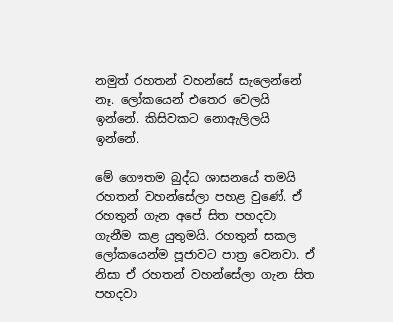නමුත් රහතන් වහන්සේ සැලෙන්නේ නෑ. ලෝකයෙන් එතෙර වෙලයි ඉන්නේ. කිසිවකට නොඇලිලයි ඉන්නේ.

මේ ගෞතම බුද්ධ ශාසනයේ තමයි රහතන් වහන්සේලා පහළ වුණේ. ඒ රහතුන් ගැන අපේ සිත පහදවා ගැනීම කළ යුතුමයි. රහතුන් සකල ලෝකයෙන්ම පූජාවට පාත්‍ර වෙනවා. ඒ නිසා ඒ රහතන් වහන්සේලා ගැන සිත පහදවා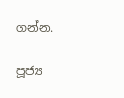ගන්න.

පූජ්‍ය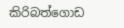කිරිබත්ගොඩ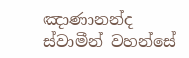ඤාණානන්ද ස්වාමීන් වහන්සේ